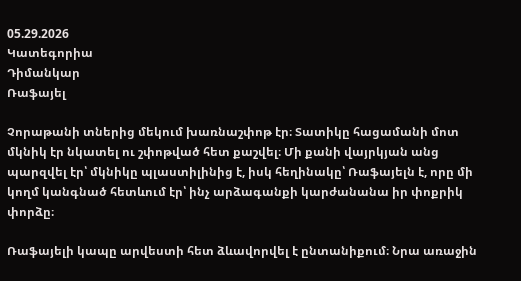05.29.2026
Կատեգորիա
Դիմանկար
Ռաֆայել

Չորաթանի տներից մեկում խառնաշփոթ էր։ Տատիկը հացամանի մոտ մկնիկ էր նկատել ու շփոթված հետ քաշվել։ Մի քանի վայրկյան անց պարզվել էր՝ մկնիկը պլաստիլինից է, իսկ հեղինակը՝ Ռաֆայելն է, որը մի կողմ կանգնած հետևում էր՝ ինչ արձագանքի կարժանանա իր փոքրիկ փորձը։

Ռաֆայելի կապը արվեստի հետ ձևավորվել է ընտանիքում։ Նրա առաջին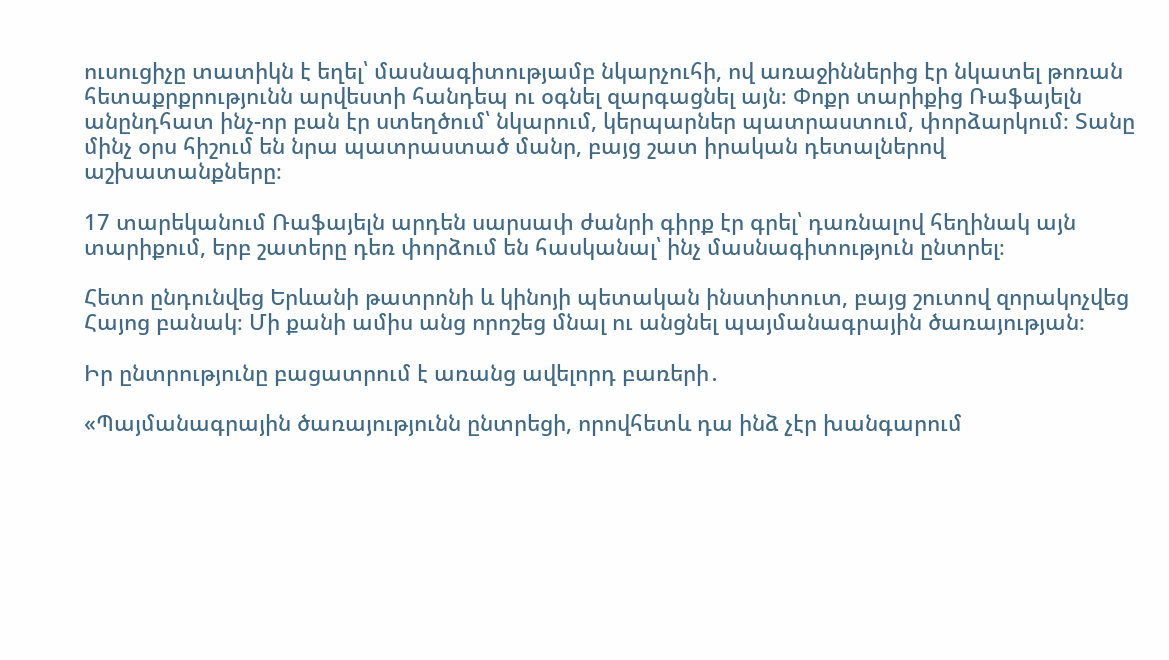ուսուցիչը տատիկն է եղել՝ մասնագիտությամբ նկարչուհի, ով առաջիններից էր նկատել թոռան հետաքրքրությունն արվեստի հանդեպ ու օգնել զարգացնել այն։ Փոքր տարիքից Ռաֆայելն անընդհատ ինչ-որ բան էր ստեղծում՝ նկարում, կերպարներ պատրաստում, փորձարկում։ Տանը մինչ օրս հիշում են նրա պատրաստած մանր, բայց շատ իրական դետալներով աշխատանքները։

17 տարեկանում Ռաֆայելն արդեն սարսափ ժանրի գիրք էր գրել՝ դառնալով հեղինակ այն տարիքում, երբ շատերը դեռ փորձում են հասկանալ՝ ինչ մասնագիտություն ընտրել։

Հետո ընդունվեց Երևանի թատրոնի և կինոյի պետական ինստիտուտ, բայց շուտով զորակոչվեց Հայոց բանակ։ Մի քանի ամիս անց որոշեց մնալ ու անցնել պայմանագրային ծառայության։

Իր ընտրությունը բացատրում է առանց ավելորդ բառերի․

«Պայմանագրային ծառայությունն ընտրեցի, որովհետև դա ինձ չէր խանգարում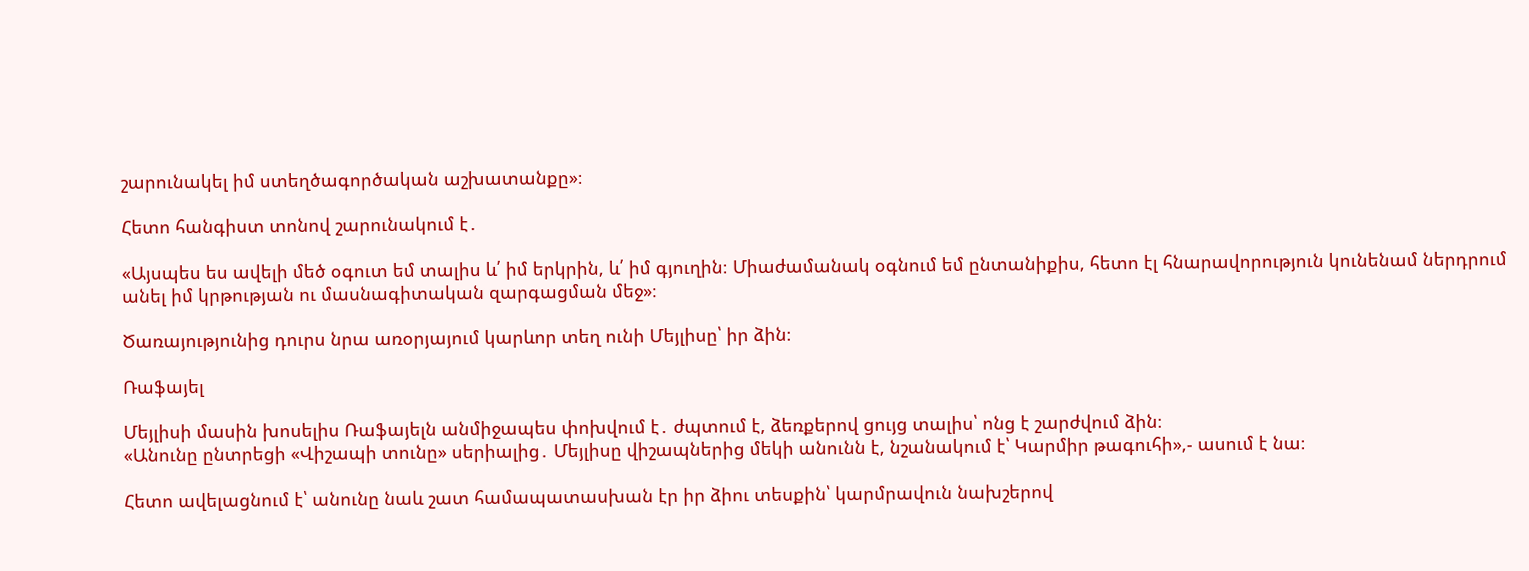շարունակել իմ ստեղծագործական աշխատանքը»։

Հետո հանգիստ տոնով շարունակում է․

«Այսպես ես ավելի մեծ օգուտ եմ տալիս և՛ իմ երկրին, և՛ իմ գյուղին։ Միաժամանակ օգնում եմ ընտանիքիս, հետո էլ հնարավորություն կունենամ ներդրում անել իմ կրթության ու մասնագիտական զարգացման մեջ»։

Ծառայությունից դուրս նրա առօրյայում կարևոր տեղ ունի Մեյլիսը՝ իր ձին։

Ռաֆայել

Մեյլիսի մասին խոսելիս Ռաֆայելն անմիջապես փոխվում է․ ժպտում է, ձեռքերով ցույց տալիս՝ ոնց է շարժվում ձին։
«Անունը ընտրեցի «Վիշապի տունը» սերիալից․ Մեյլիսը վիշապներից մեկի անունն է, նշանակում է՝ Կարմիր թագուհի»,- ասում է նա։

Հետո ավելացնում է՝ անունը նաև շատ համապատասխան էր իր ձիու տեսքին՝ կարմրավուն նախշերով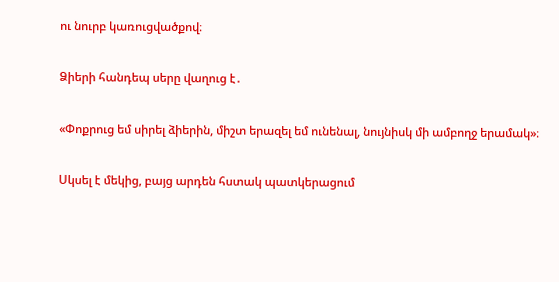ու նուրբ կառուցվածքով։

Ձիերի հանդեպ սերը վաղուց է․

«Փոքրուց եմ սիրել ձիերին, միշտ երազել եմ ունենալ, նույնիսկ մի ամբողջ երամակ»։

Սկսել է մեկից, բայց արդեն հստակ պատկերացում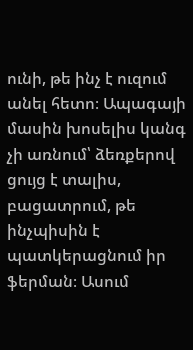ունի, թե ինչ է ուզում անել հետո։ Ապագայի մասին խոսելիս կանգ չի առնում՝ ձեռքերով ցույց է տալիս, բացատրում, թե ինչպիսին է պատկերացնում իր ֆերման։ Ասում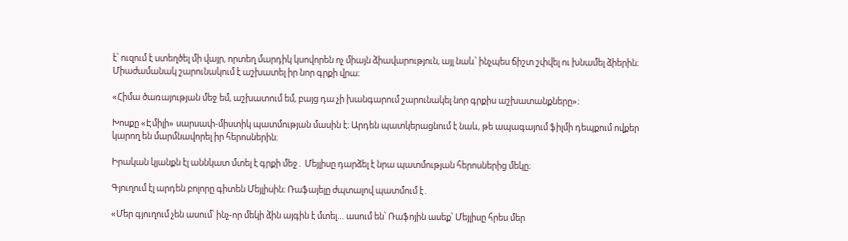է՝ ուզում է ստեղծել մի վայր, որտեղ մարդիկ կսովորեն ոչ միայն ձիավարություն, այլ նաև՝ ինչպես ճիշտ շփվել ու խնամել ձիերին։
Միաժամանակ շարունակում է աշխատել իր նոր գրքի վրա։

«Հիմա ծառայության մեջ եմ, աշխատում եմ, բայց դա չի խանգարում շարունակել նոր գրքիս աշխատանքները»։

Խոսքը «Էմիլի» սարսափ-միստիկ պատմության մասին է։ Արդեն պատկերացնում է նաև, թե ապագայում ֆիլմի դեպքում ովքեր կարող են մարմնավորել իր հերոսներին։

Իրական կյանքն էլ աննկատ մտել է գրքի մեջ․ Մեյլիսը դարձել է նրա պատմության հերոսներից մեկը։

Գյուղում էլ արդեն բոլորը գիտեն Մեյլիսին։ Ռաֆայելը ժպտալով պատմում է․

«Մեր գյուղում չեն ասում՝ ինչ-որ մեկի ձին այգին է մտել… ասում են՝ Ռաֆոյին ասեք՝ Մեյլիսը հրես մեր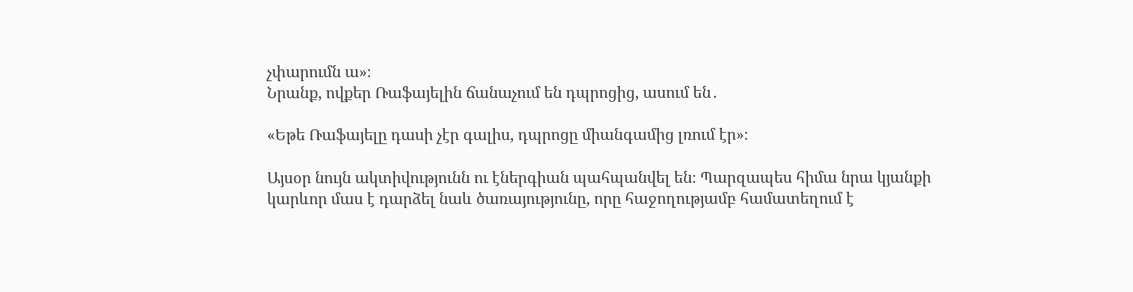չփարումն ա»։
Նրանք, ովքեր Ռաֆայելին ճանաչում են դպրոցից, ասում են․

«Եթե Ռաֆայելը դասի չէր գալիս, դպրոցը միանգամից լռում էր»։

Այսօր նույն ակտիվությունն ու էներգիան պահպանվել են։ Պարզապես հիմա նրա կյանքի կարևոր մաս է դարձել նաև ծառայությունը, որը հաջողությամբ համատեղում է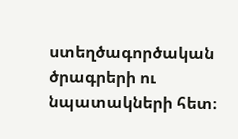ստեղծագործական ծրագրերի ու նպատակների հետ։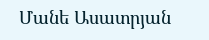Մանե Ասատրյան